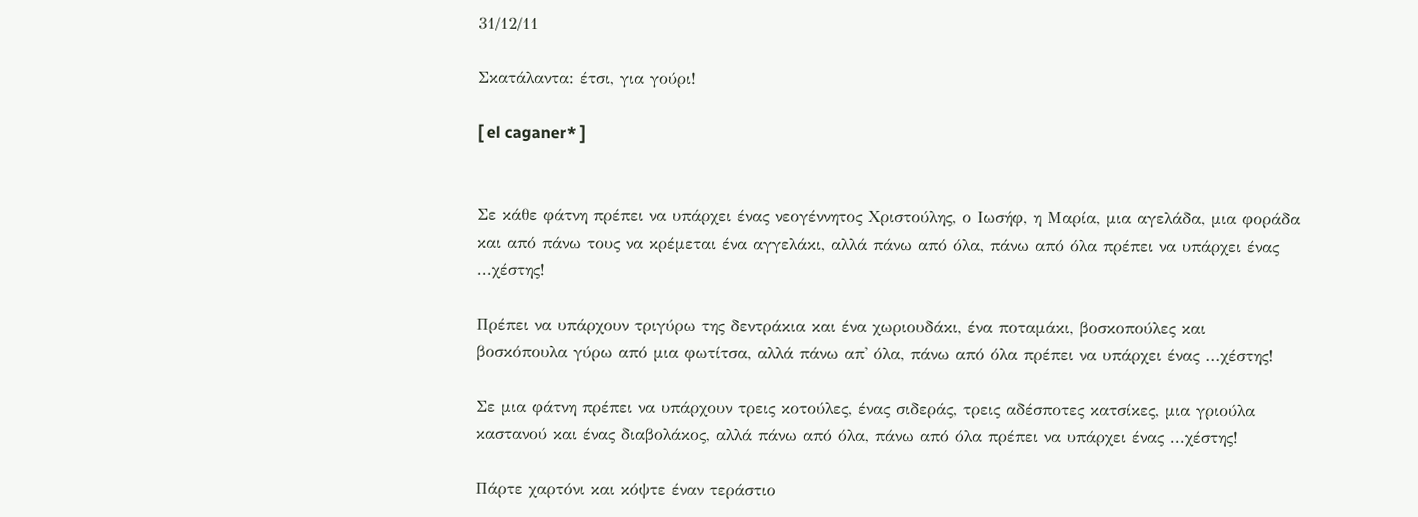31/12/11

Σκατάλαντα: έτσι, για γούρι!

[ el caganer* ]


Σε κάθε φάτνη πρέπει να υπάρχει ένας νεογέννητος Χριστούλης, ο Ιωσήφ, η Μαρία, μια αγελάδα, μια φοράδα και από πάνω τους να κρέμεται ένα αγγελάκι, αλλά πάνω από όλα, πάνω από όλα πρέπει να υπάρχει ένας ...χέστης!

Πρέπει να υπάρχουν τριγύρω της δεντράκια και ένα χωριουδάκι, ένα ποταμάκι, βοσκοπούλες και βοσκόπουλα γύρω από μια φωτίτσα, αλλά πάνω απ' όλα, πάνω από όλα πρέπει να υπάρχει ένας ...χέστης!

Σε μια φάτνη πρέπει να υπάρχουν τρεις κοτούλες, ένας σιδεράς, τρεις αδέσποτες κατσίκες, μια γριούλα καστανού και ένας διαβολάκος, αλλά πάνω από όλα, πάνω από όλα πρέπει να υπάρχει ένας ...χέστης!

Πάρτε χαρτόνι και κόψτε έναν τεράστιο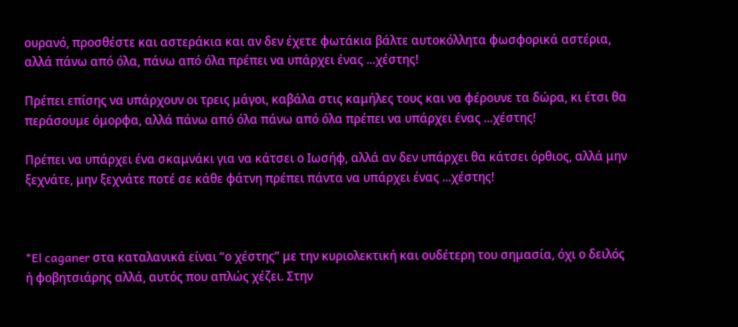ουρανό, προσθέστε και αστεράκια και αν δεν έχετε φωτάκια βάλτε αυτοκόλλητα φωσφορικά αστέρια, αλλά πάνω από όλα, πάνω από όλα πρέπει να υπάρχει ένας ...χέστης!

Πρέπει επίσης να υπάρχουν οι τρεις μάγοι, καβάλα στις καμήλες τους και να φέρουνε τα δώρα, κι έτσι θα περάσουμε όμορφα, αλλά πάνω από όλα πάνω από όλα πρέπει να υπάρχει ένας ...χέστης!

Πρέπει να υπάρχει ένα σκαμνάκι για να κάτσει ο Ιωσήφ, αλλά αν δεν υπάρχει θα κάτσει όρθιος, αλλά μην ξεχνάτε, μην ξεχνάτε ποτέ σε κάθε φάτνη πρέπει πάντα να υπάρχει ένας ...χέστης!



*El caganer στα καταλανικά είναι “ο χέστης” με την κυριολεκτική και ουδέτερη του σημασία, όχι ο δειλός ή φοβητσιάρης αλλά, αυτός που απλώς χέζει. Στην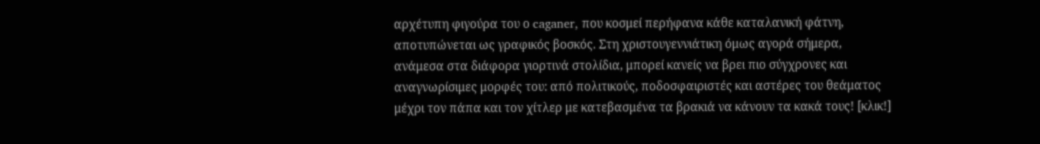αρχέτυπη φιγούρα του ο caganer, που κοσμεί περήφανα κάθε καταλανική φάτνη, αποτυπώνεται ως γραφικός βοσκός. Στη χριστουγεννιάτικη όμως αγορά σήμερα, ανάμεσα στα διάφορα γιορτινά στολίδια, μπορεί κανείς να βρει πιο σύγχρονες και αναγνωρίσιμες μορφές του: από πολιτικούς, ποδοσφαιριστές και αστέρες του θεάματος μέχρι τον πάπα και τον χίτλερ με κατεβασμένα τα βρακιά να κάνουν τα κακά τους! [κλικ!]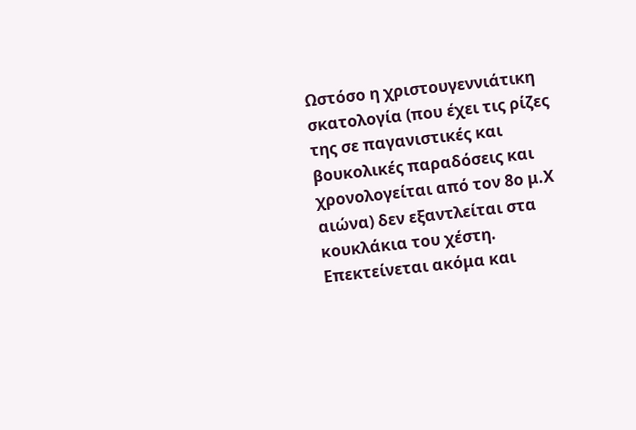Ωστόσο η χριστουγεννιάτικη σκατολογία (που έχει τις ρίζες της σε παγανιστικές και βουκολικές παραδόσεις και χρονολογείται από τον 8ο μ.Χ αιώνα) δεν εξαντλείται στα κουκλάκια του χέστη. Επεκτείνεται ακόμα και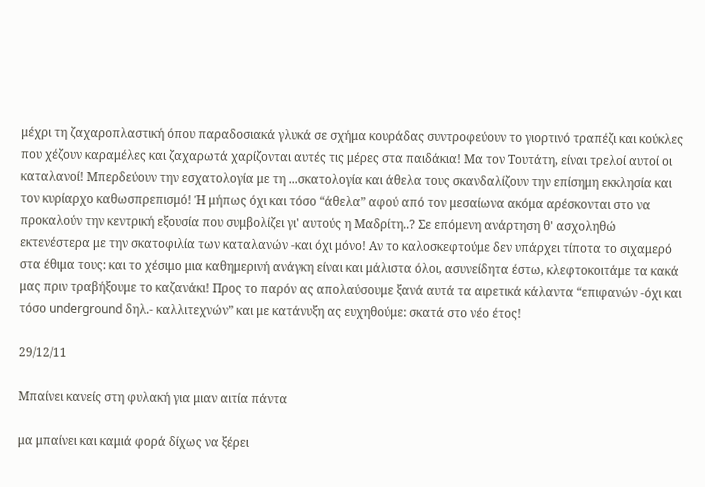μέχρι τη ζαχαροπλαστική όπου παραδοσιακά γλυκά σε σχήμα κουράδας συντροφεύουν το γιορτινό τραπέζι και κούκλες που χέζουν καραμέλες και ζαχαρωτά χαρίζονται αυτές τις μέρες στα παιδάκια! Μα τον Τουτάτη, είναι τρελοί αυτοί οι καταλανοί! Μπερδεύουν την εσχατολογία με τη ...σκατολογία και άθελα τους σκανδαλίζουν την επίσημη εκκλησία και τον κυρίαρχο καθωσπρεπισμό! Ή μήπως όχι και τόσο “άθελα” αφού από τον μεσαίωνα ακόμα αρέσκονται στο να προκαλούν την κεντρική εξουσία που συμβολίζει γι' αυτούς η Μαδρίτη..? Σε επόμενη ανάρτηση θ' ασχοληθώ εκτενέστερα με την σκατοφιλία των καταλανών -και όχι μόνο! Αν το καλοσκεφτούμε δεν υπάρχει τίποτα το σιχαμερό στα έθιμα τους: και το χέσιμο μια καθημερινή ανάγκη είναι και μάλιστα όλοι, ασυνείδητα έστω, κλεφτοκοιτάμε τα κακά μας πριν τραβήξουμε το καζανάκι! Προς το παρόν ας απολαύσουμε ξανά αυτά τα αιρετικά κάλαντα “επιφανών -όχι και τόσο underground δηλ.- καλλιτεχνών” και με κατάνυξη ας ευχηθούμε: σκατά στο νέο έτος!

29/12/11

Μπαίνει κανείς στη φυλακή για μιαν αιτία πάντα

μα μπαίνει και καμιά φορά δίχως να ξέρει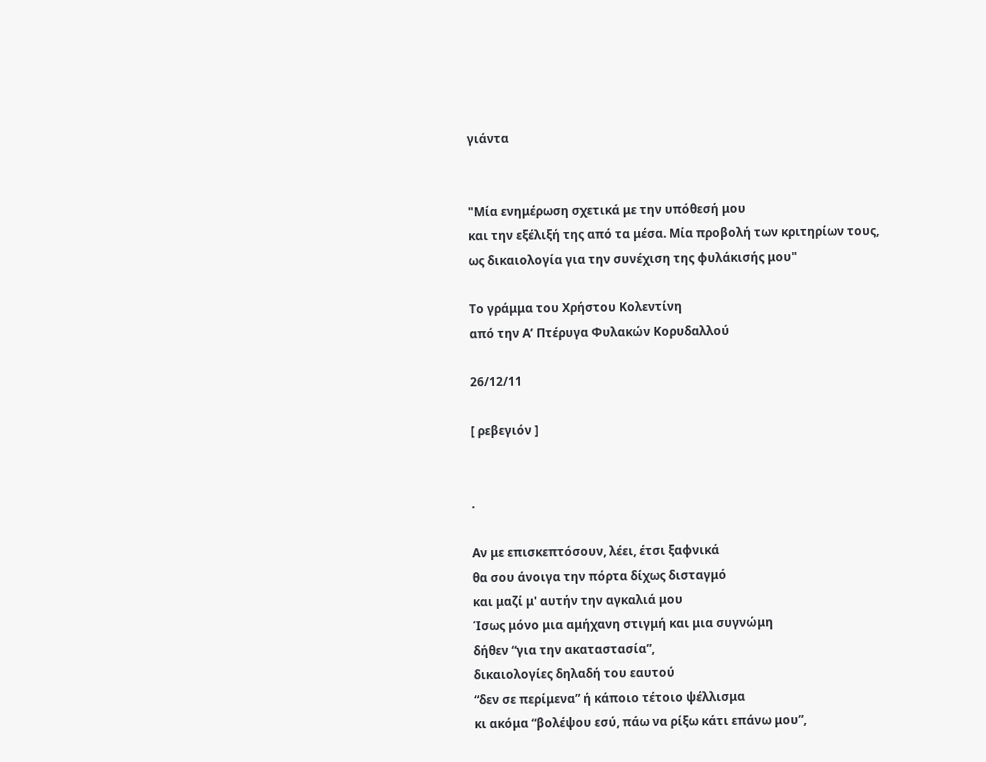γιάντα


"Μία ενημέρωση σχετικά με την υπόθεσή μου
και την εξέλιξή της από τα μέσα. Μία προβολή των κριτηρίων τους,
ως δικαιολογία για την συνέχιση της φυλάκισής μου"

Το γράμμα του Χρήστου Κολεντίνη
από την Α’ Πτέρυγα Φυλακών Κορυδαλλού

26/12/11

[ ρεβεγιόν ]


.

Αν με επισκεπτόσουν, λέει, έτσι ξαφνικά
θα σου άνοιγα την πόρτα δίχως δισταγμό
και μαζί μ' αυτήν την αγκαλιά μου
Ίσως μόνο μια αμήχανη στιγμή και μια συγνώμη
δήθεν “για την ακαταστασία”,
δικαιολογίες δηλαδή του εαυτού
“δεν σε περίμενα” ή κάποιο τέτοιο ψέλλισμα
κι ακόμα “βολέψου εσύ, πάω να ρίξω κάτι επάνω μου”,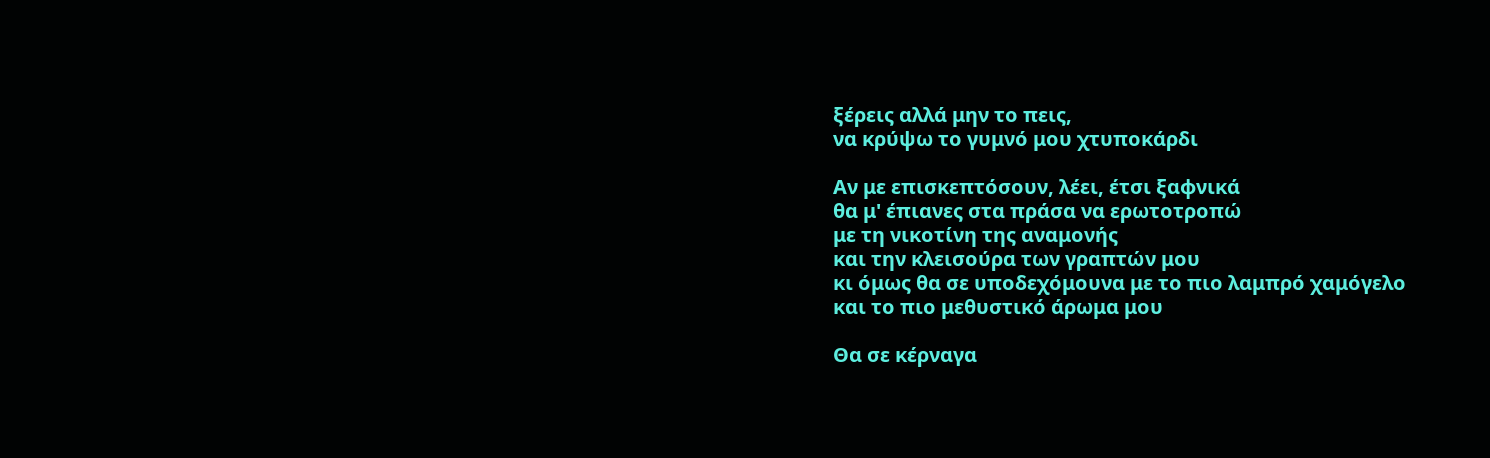ξέρεις αλλά μην το πεις,
να κρύψω το γυμνό μου χτυποκάρδι

Αν με επισκεπτόσουν, λέει, έτσι ξαφνικά
θα μ' έπιανες στα πράσα να ερωτοτροπώ
με τη νικοτίνη της αναμονής
και την κλεισούρα των γραπτών μου
κι όμως θα σε υποδεχόμουνα με το πιο λαμπρό χαμόγελο
και το πιο μεθυστικό άρωμα μου

Θα σε κέρναγα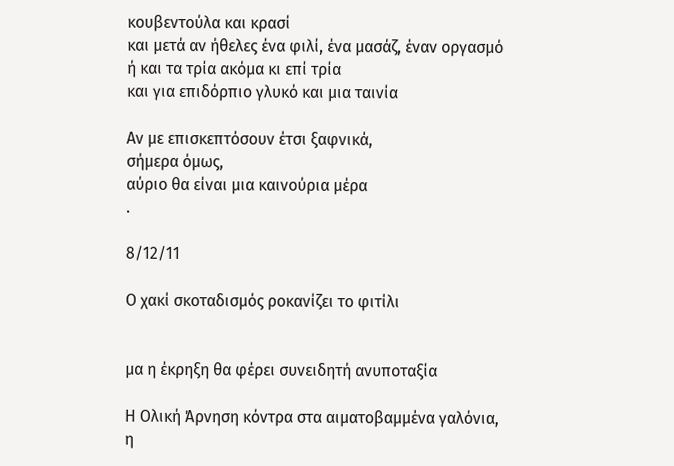κουβεντούλα και κρασί
και μετά αν ήθελες ένα φιλί, ένα μασάζ, έναν οργασμό
ή και τα τρία ακόμα κι επί τρία
και για επιδόρπιο γλυκό και μια ταινία

Αν με επισκεπτόσουν έτσι ξαφνικά,
σήμερα όμως,
αύριο θα είναι μια καινούρια μέρα
.

8/12/11

Ο χακί σκοταδισμός ροκανίζει το φιτίλι


μα η έκρηξη θα φέρει συνειδητή ανυποταξία

Η Ολική Άρνηση κόντρα στα αιματοβαμμένα γαλόνια,
η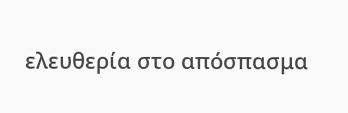ελευθερία στο απόσπασμα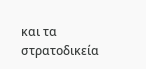και τα στρατοδικεία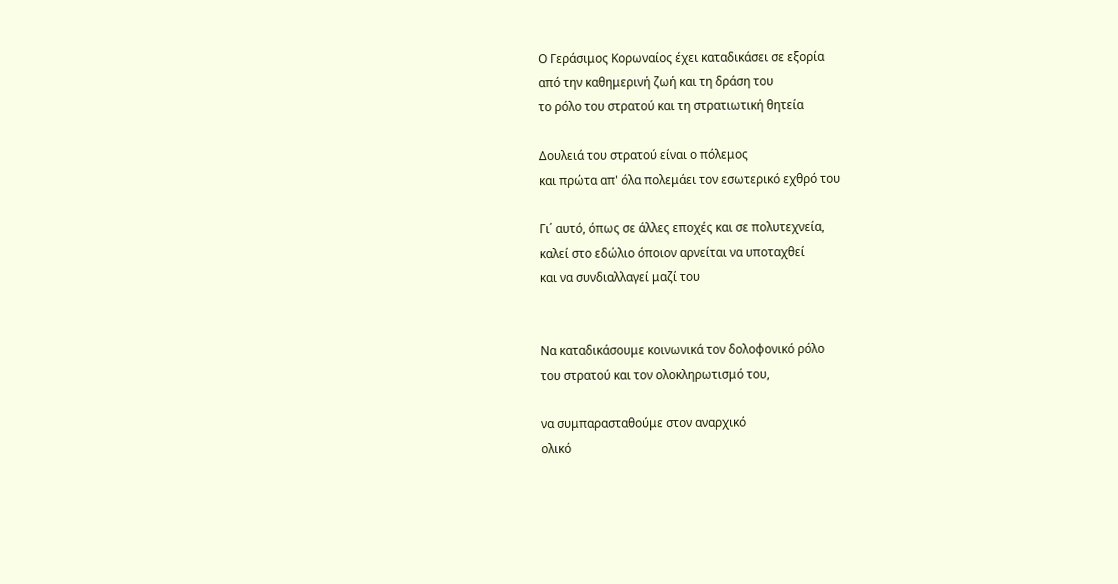Ο Γεράσιμος Κορωναίος έχει καταδικάσει σε εξορία
από την καθημερινή ζωή και τη δράση του
το ρόλο του στρατού και τη στρατιωτική θητεία

Δουλειά του στρατού είναι ο πόλεμος
και πρώτα απ' όλα πολεμάει τον εσωτερικό εχθρό του

Γι΄ αυτό, όπως σε άλλες εποχές και σε πολυτεχνεία,
καλεί στο εδώλιο όποιον αρνείται να υποταχθεί
και να συνδιαλλαγεί μαζί του


Να καταδικάσουμε κοινωνικά τον δολοφονικό ρόλο
του στρατού και τον ολοκληρωτισμό του,

να συμπαρασταθούμε στον αναρχικό
ολικό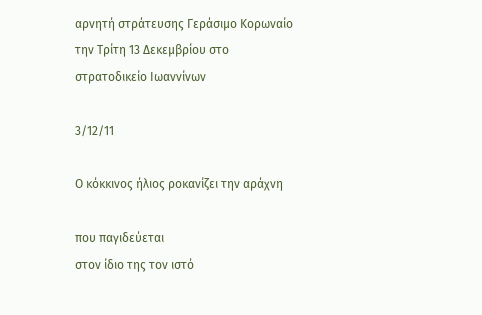αρνητή στράτευσης Γεράσιμο Κορωναίο
την Τρίτη 13 Δεκεμβρίου στο στρατοδικείο Ιωαννίνων

3/12/11

Ο κόκκινος ήλιος ροκανίζει την αράχνη

που παγιδεύεται
στον ίδιο της τον ιστό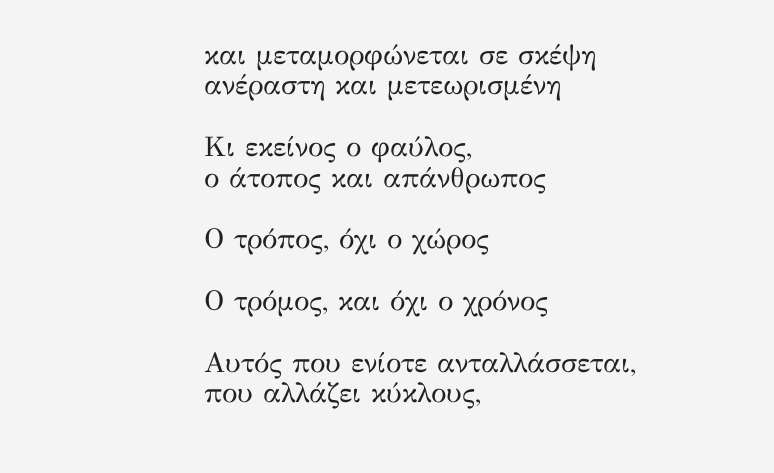και μεταμορφώνεται σε σκέψη
ανέραστη και μετεωρισμένη

Κι εκείνος ο φαύλος,
ο άτοπος και απάνθρωπος

Ο τρόπος, όχι ο χώρος

Ο τρόμος, και όχι ο χρόνος

Αυτός που ενίοτε ανταλλάσσεται,
που αλλάζει κύκλους,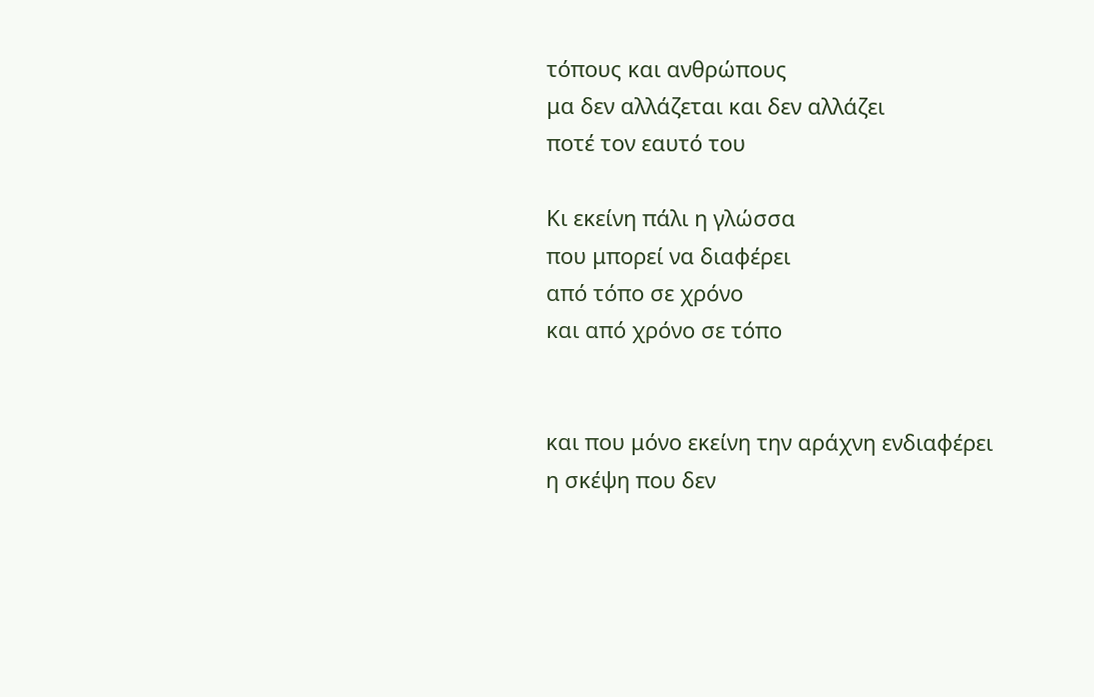τόπους και ανθρώπους
μα δεν αλλάζεται και δεν αλλάζει
ποτέ τον εαυτό του

Κι εκείνη πάλι η γλώσσα
που μπορεί να διαφέρει
από τόπο σε χρόνο
και από χρόνο σε τόπο


και που μόνο εκείνη την αράχνη ενδιαφέρει
η σκέψη που δεν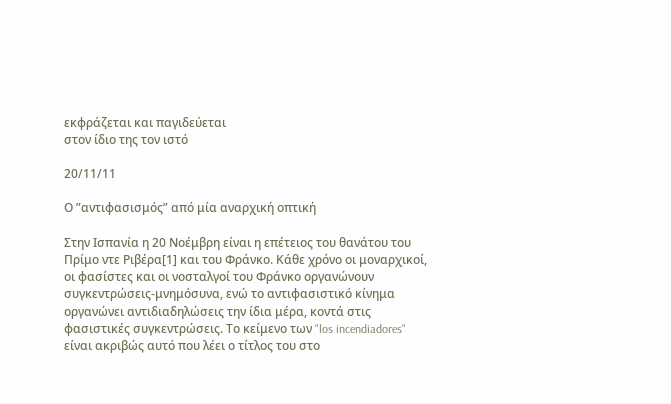εκφράζεται και παγιδεύεται
στον ίδιο της τον ιστό

20/11/11

Ο ”αντιφασισμός” από μία αναρχική οπτική

Στην Ισπανία η 20 Νοέμβρη είναι η επέτειος του θανάτου του Πρίμο ντε Ριβέρα[1] και του Φράνκο. Κάθε χρόνο οι μοναρχικοί, οι φασίστες και οι νοσταλγοί του Φράνκο οργανώνουν συγκεντρώσεις-μνημόσυνα, ενώ το αντιφασιστικό κίνημα οργανώνει αντιδιαδηλώσεις την ίδια μέρα, κοντά στις φασιστικές συγκεντρώσεις. Το κείμενο των "los incendiadores" είναι ακριβώς αυτό που λέει ο τίτλος του στο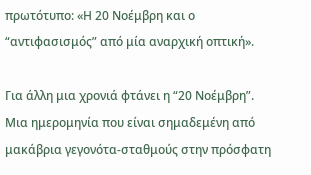πρωτότυπο: «Η 20 Νοέμβρη και ο “αντιφασισμός” από μία αναρχική οπτική».

Για άλλη μια χρονιά φτάνει η “20 Nοέμβρη”. Μια ημερομηνία που είναι σημαδεμένη από μακάβρια γεγονότα-σταθμούς στην πρόσφατη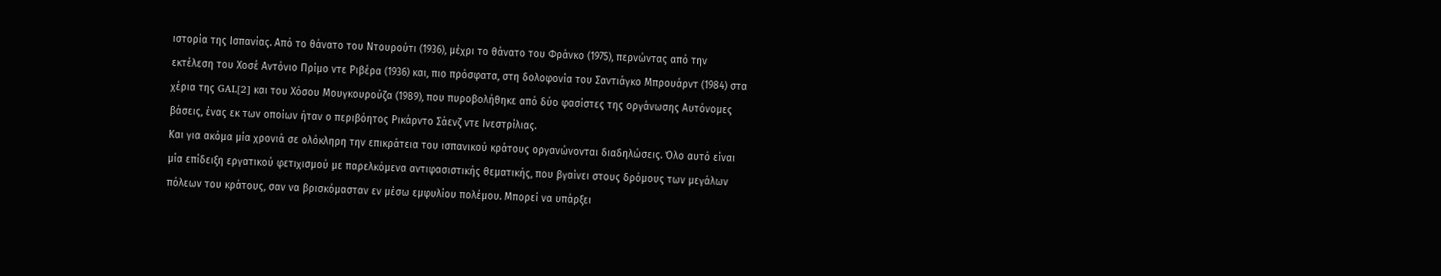ιστορία της Ισπανίας. Από το θάνατο του Ντουρούτι (1936), μέχρι το θάνατο του Φράνκο (1975), περνώντας από την εκτέλεση του Χοσέ Αντόνιο Πρίμο ντε Ριβέρα (1936) και, πιο πρόσφατα, στη δολοφονία του Σαντιάγκο Μπρουάρντ (1984) στα χέρια της GAL[2] και του Χόσου Μουγκουρούζα (1989), που πυροβολήθηκε από δύο φασίστες της οργάνωσης Αυτόνομες βάσεις, ένας εκ των οποίων ήταν ο περιβόητος Ρικάρντο Σάενζ ντε Ινεστρίλιας.
Και για ακόμα μία χρονιά σε ολόκληρη την επικράτεια του ισπανικού κράτους οργανώνονται διαδηλώσεις. Όλο αυτό είναι μία επίδειξη εργατικού φετιχισμού με παρελκόμενα αντιφασιστικής θεματικής, που βγαίνει στους δρόμους των μεγάλων πόλεων του κράτους, σαν να βρισκόμασταν εν μέσω εμφυλίου πολέμου. Μπορεί να υπάρξει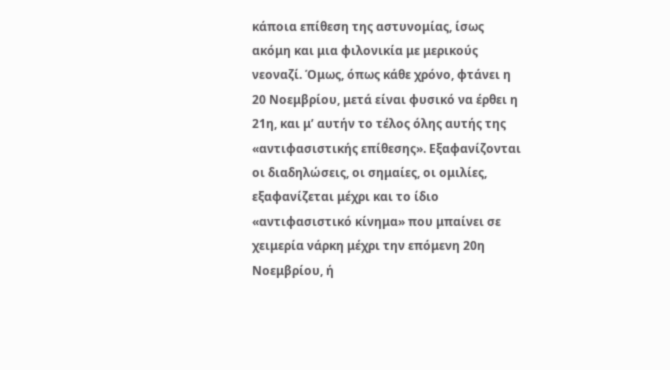κάποια επίθεση της αστυνομίας, ίσως ακόμη και μια φιλονικία με μερικούς νεοναζί. Όμως, όπως κάθε χρόνο, φτάνει η 20 Νοεμβρίου, μετά είναι φυσικό να έρθει η 21η, και μ’ αυτήν το τέλος όλης αυτής της «αντιφασιστικής επίθεσης». Εξαφανίζονται οι διαδηλώσεις, οι σημαίες, οι ομιλίες, εξαφανίζεται μέχρι και το ίδιο «αντιφασιστικό κίνημα» που μπαίνει σε χειμερία νάρκη μέχρι την επόμενη 20η Νοεμβρίου, ή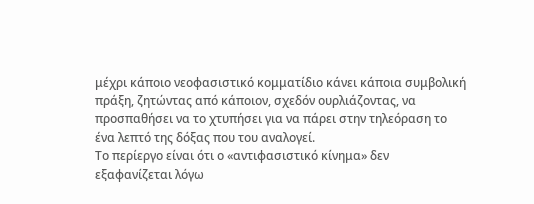μέχρι κάποιο νεοφασιστικό κομματίδιο κάνει κάποια συμβολική πράξη, ζητώντας από κάποιον, σχεδόν ουρλιάζοντας, να προσπαθήσει να το χτυπήσει για να πάρει στην τηλεόραση το ένα λεπτό της δόξας που του αναλογεί.
Το περίεργο είναι ότι ο «αντιφασιστικό κίνημα» δεν εξαφανίζεται λόγω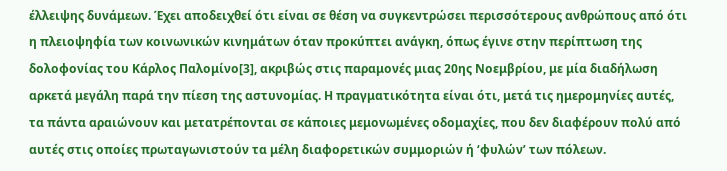έλλειψης δυνάμεων. Έχει αποδειχθεί ότι είναι σε θέση να συγκεντρώσει περισσότερους ανθρώπους από ότι η πλειοψηφία των κοινωνικών κινημάτων όταν προκύπτει ανάγκη, όπως έγινε στην περίπτωση της δολοφονίας του Κάρλος Παλομίνο[3], ακριβώς στις παραμονές μιας 20ης Νοεμβρίου, με μία διαδήλωση αρκετά μεγάλη παρά την πίεση της αστυνομίας. Η πραγματικότητα είναι ότι, μετά τις ημερομηνίες αυτές, τα πάντα αραιώνουν και μετατρέπονται σε κάποιες μεμονωμένες οδομαχίες, που δεν διαφέρουν πολύ από αυτές στις οποίες πρωταγωνιστούν τα μέλη διαφορετικών συμμοριών ή ‘φυλών’ των πόλεων.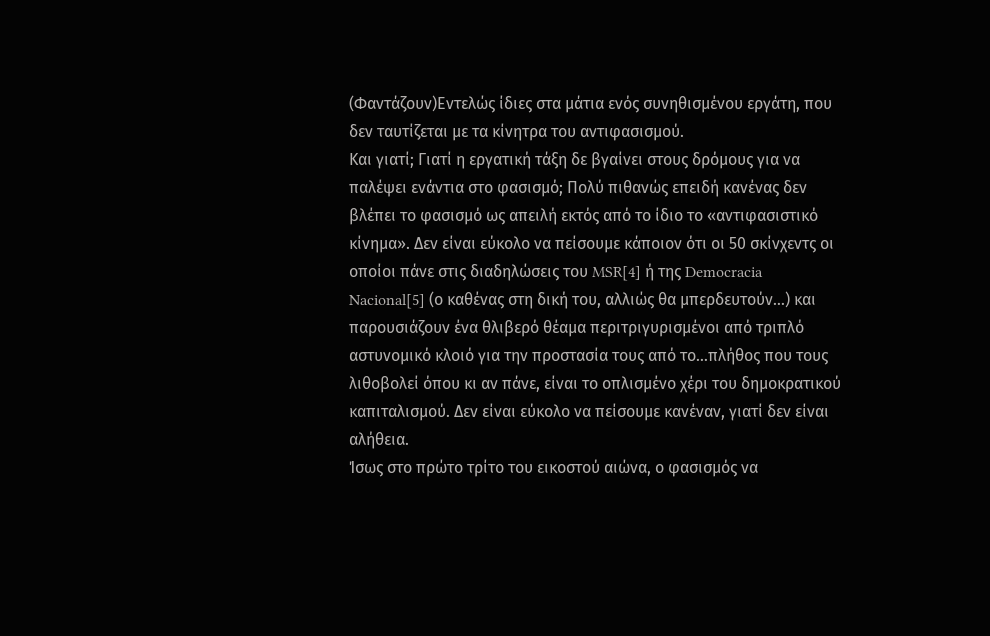(Φαντάζουν)Εντελώς ίδιες στα μάτια ενός συνηθισμένου εργάτη, που δεν ταυτίζεται με τα κίνητρα του αντιφασισμού.
Και γιατί; Γιατί η εργατική τάξη δε βγαίνει στους δρόμους για να παλέψει ενάντια στο φασισμό; Πολύ πιθανώς επειδή κανένας δεν βλέπει το φασισμό ως απειλή εκτός από το ίδιο το «αντιφασιστικό κίνημα». Δεν είναι εύκολο να πείσουμε κάποιον ότι οι 50 σκίνχεντς οι οποίοι πάνε στις διαδηλώσεις του MSR[4] ή της Democracia Nacional[5] (ο καθένας στη δική του, αλλιώς θα μπερδευτούν…) και παρουσιάζουν ένα θλιβερό θέαμα περιτριγυρισμένοι από τριπλό αστυνομικό κλοιό για την προστασία τους από το…πλήθος που τους λιθοβολεί όπου κι αν πάνε, είναι το οπλισμένο χέρι του δημοκρατικού καπιταλισμού. Δεν είναι εύκολο να πείσουμε κανέναν, γιατί δεν είναι αλήθεια.
Ίσως στο πρώτο τρίτο του εικοστού αιώνα, ο φασισμός να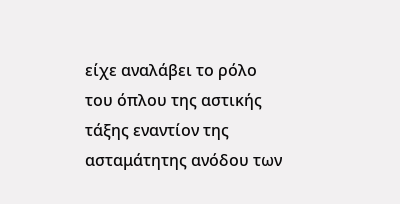είχε αναλάβει το ρόλο του όπλου της αστικής τάξης εναντίον της ασταμάτητης ανόδου των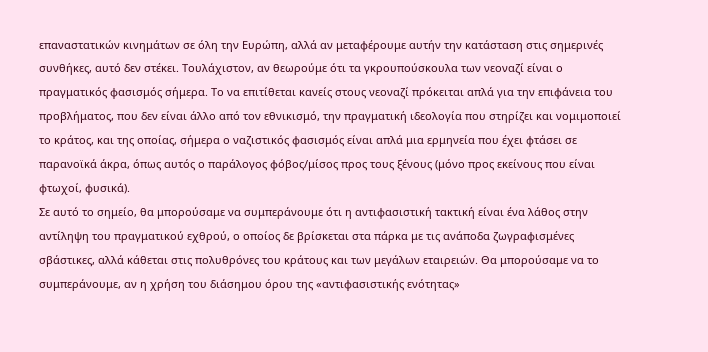επαναστατικών κινημάτων σε όλη την Ευρώπη, αλλά αν μεταφέρουμε αυτήν την κατάσταση στις σημερινές συνθήκες, αυτό δεν στέκει. Τουλάχιστον, αν θεωρούμε ότι τα γκρουπούσκουλα των νεοναζί είναι ο πραγματικός φασισμός σήμερα. Το να επιτίθεται κανείς στους νεοναζί πρόκειται απλά για την επιφάνεια του προβλήματος, που δεν είναι άλλο από τον εθνικισμό, την πραγματική ιδεολογία που στηρίζει και νομιμοποιεί το κράτος, και της οποίας, σήμερα ο ναζιστικός φασισμός είναι απλά μια ερμηνεία που έχει φτάσει σε παρανοϊκά άκρα, όπως αυτός ο παράλογος φόβος/μίσος προς τους ξένους (μόνο προς εκείνους που είναι φτωχοί, φυσικά).
Σε αυτό το σημείο, θα μπορούσαμε να συμπεράνουμε ότι η αντιφασιστική τακτική είναι ένα λάθος στην αντίληψη του πραγματικού εχθρού, ο οποίος δε βρίσκεται στα πάρκα με τις ανάποδα ζωγραφισμένες σβάστικες, αλλά κάθεται στις πολυθρόνες του κράτους και των μεγάλων εταιρειών. Θα μπορούσαμε να το συμπεράνουμε, αν η χρήση του διάσημου όρου της «αντιφασιστικής ενότητας»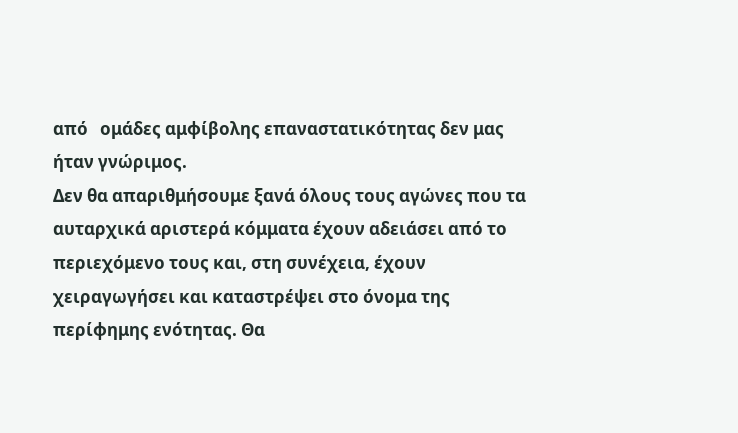από   ομάδες αμφίβολης επαναστατικότητας δεν μας ήταν γνώριμος.
Δεν θα απαριθμήσουμε ξανά όλους τους αγώνες που τα αυταρχικά αριστερά κόμματα έχουν αδειάσει από το περιεχόμενο τους και, στη συνέχεια, έχουν χειραγωγήσει και καταστρέψει στο όνομα της περίφημης ενότητας. Θα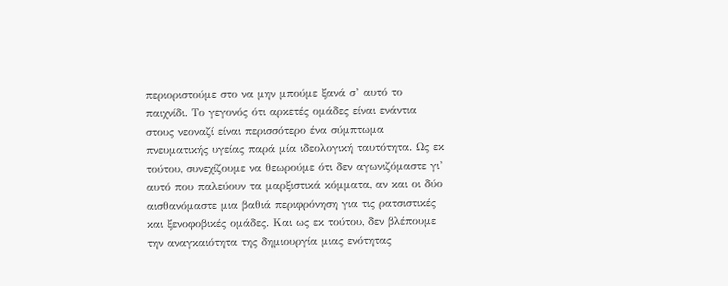περιοριστούμε στο να μην μπούμε ξανά σ’ αυτό το παιχνίδι. Το γεγονός ότι αρκετές ομάδες είναι ενάντια στους νεοναζί είναι περισσότερο ένα σύμπτωμα πνευματικής υγείας παρά μία ιδεολογική ταυτότητα. Ως εκ τούτου, συνεχίζουμε να θεωρούμε ότι δεν αγωνιζόμαστε γι’ αυτό που παλεύουν τα μαρξιστικά κόμματα, αν και οι δύο αισθανόμαστε μια βαθιά περιφρόνηση για τις ρατσιστικές και ξενοφοβικές ομάδες. Και ως εκ τούτου, δεν βλέπουμε την αναγκαιότητα της δημιουργία μιας ενότητας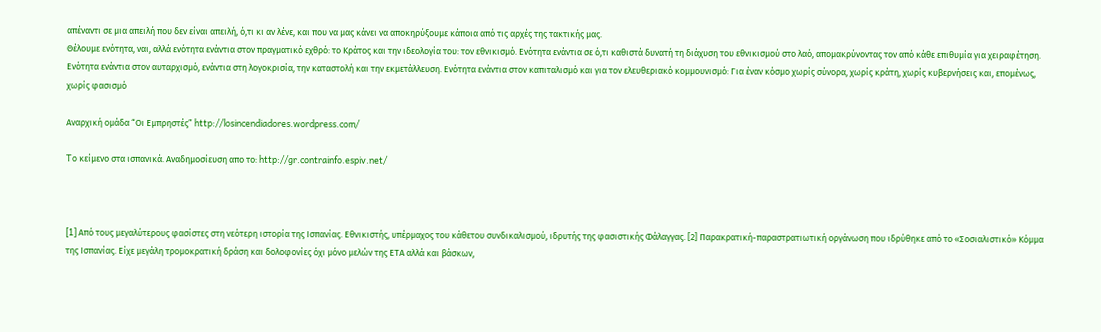απέναντι σε μια απειλή που δεν είναι απειλή, ό,τι κι αν λένε, και που να μας κάνει να αποκηρύξουμε κάποια από τις αρχές της τακτικής μας.
Θέλουμε ενότητα, ναι, αλλά ενότητα ενάντια στον πραγματικό εχθρό: το Κράτος και την ιδεολογία του: τον εθνικισμό. Ενότητα ενάντια σε ό,τι καθιστά δυνατή τη διάχυση του εθνικισμού στο λαό, απομακρύνοντας τον από κάθε επιθυμία για χειραφέτηση. Ενότητα ενάντια στον αυταρχισμό, ενάντια στη λογοκρισία, την καταστολή και την εκμετάλλευση. Ενότητα ενάντια στον καπιταλισμό και για τον ελευθεριακό κομμουνισμό: Για έναν κόσμο χωρίς σύνορα, χωρίς κράτη, χωρίς κυβερνήσεις και, επομένως, χωρίς φασισμό

Αναρχική ομάδα “Οι Εμπρηστές” http://losincendiadores.wordpress.com/

To κείμενο στα ισπανικά. Αναδημοσίευση απο το: http://gr.contrainfo.espiv.net/



[1] Aπό τους μεγαλύτερους φασίστες στη νεότερη ιστορία της Ισπανίας. Εθνικιστής, υπέρμαχος του κάθετου συνδικαλισμού, ιδρυτής της φασιστικής Φάλαγγας. [2] Παρακρατική-παραστρατιωτική οργάνωση που ιδρύθηκε από το «Σοσιαλιστικό» Κόμμα της Ισπανίας. Είχε μεγάλη τρομοκρατική δράση και δολοφονίες όχι μόνο μελών της ΕΤΑ αλλά και βάσκων,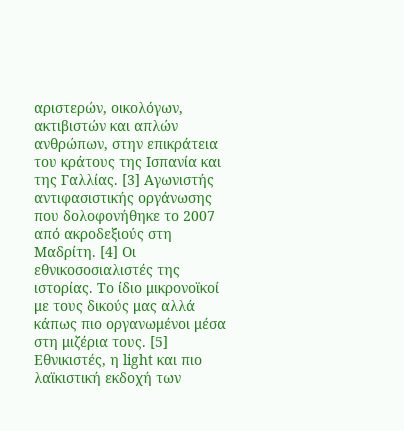αριστερών, οικολόγων, ακτιβιστών και απλών ανθρώπων, στην επικράτεια του κράτους της Ισπανία και της Γαλλίας. [3] Αγωνιστής αντιφασιστικής οργάνωσης που δολοφονήθηκε το 2007 από ακροδεξιούς στη Μαδρίτη. [4] Οι εθνικοσοσιαλιστές της ιστορίας. Το ίδιο μικρονοϊκοί με τους δικούς μας αλλά κάπως πιο οργανωμένοι μέσα στη μιζέρια τους. [5] Εθνικιστές, η light και πιο λαϊκιστική εκδοχή των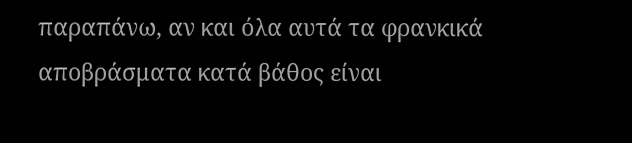παραπάνω, αν και όλα αυτά τα φρανκικά αποβράσματα κατά βάθος είναι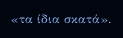«τα ίδια σκατά».